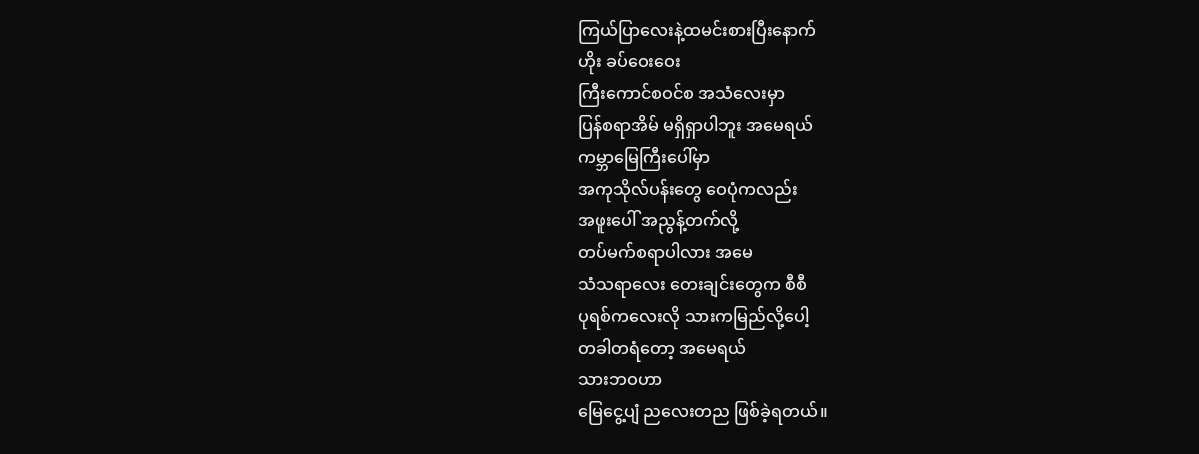ကြယ်ပြာလေးနဲ့ထမင်းစားပြီးနောက်
ဟိုး ခပ်ဝေးဝေး
ကြီးကောင်စဝင်စ အသံလေးမှာ
ပြန်စရာအိမ် မရှိရှာပါဘူး အမေရယ်
ကမ္ဘာမြေကြီးပေါ်မှာ
အကုသိုလ်ပန်းတွေ ဝေပုံကလည်း
အဖူးပေါ် အညွန့်တက်လို့
တပ်မက်စရာပါလား အမေ
သံသရာလေး တေးချင်းတွေက စီစီ
ပုရစ်ကလေးလို သားကမြည်လို့ပေါ့
တခါတရံတော့ အမေရယ်
သားဘဝဟာ
မြေငွေ့ပျံ ညလေးတည ဖြစ်ခဲ့ရတယ်။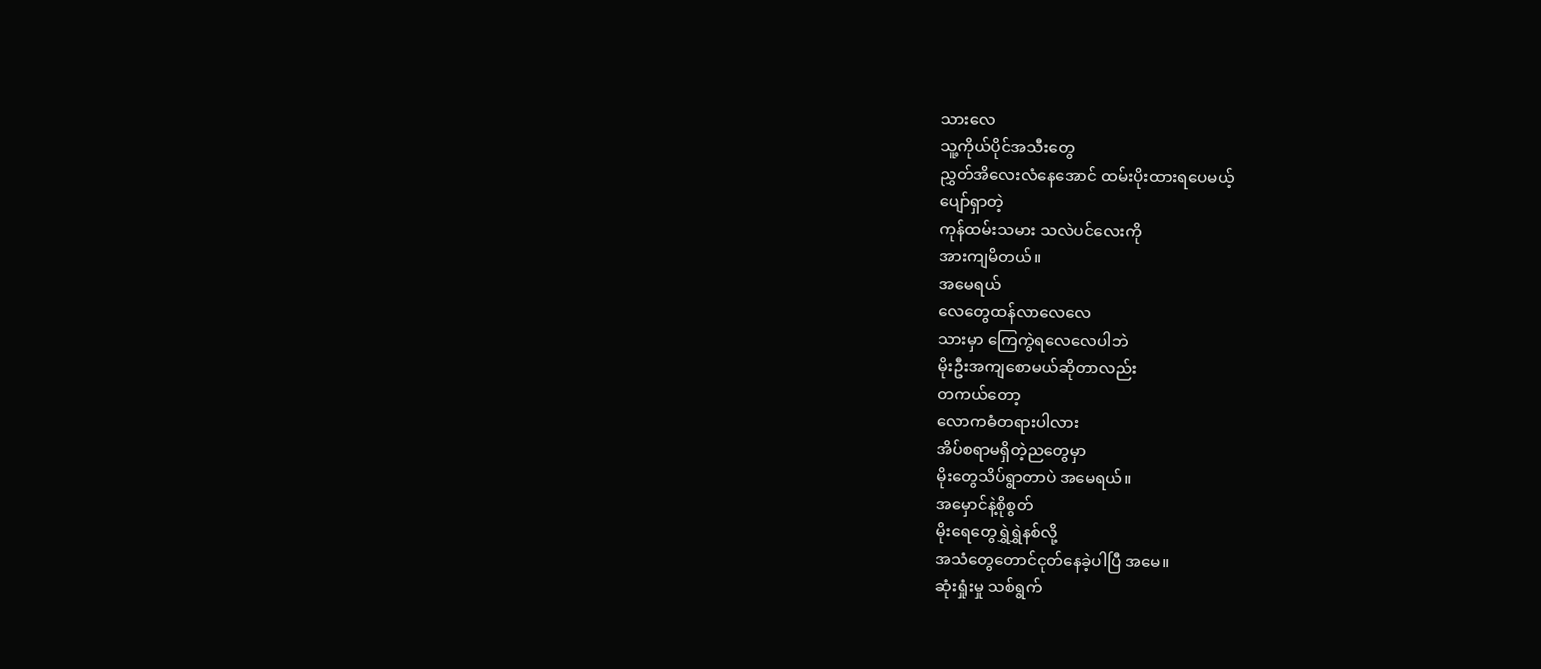သားလေ
သူ့ကိုယ်ပိုင်အသီးတွေ
ညွှတ်အိလေးလံနေအောင် ထမ်းပိုးထားရပေမယ့်
ပျော်ရှာတဲ့
ကုန်ထမ်းသမား သလဲပင်လေးကို
အားကျမိတယ်။
အမေရယ်
လေတွေထန်လာလေလေ
သားမှာ ကြေကွဲရလေလေပါဘဲ
မိုးဦးအကျစောမယ်ဆိုတာလည်း
တကယ်တော့
လောကဓံတရားပါလား
အိပ်စရာမရှိတဲ့ညတွေမှာ
မိုးတွေသိပ်ရွာတာပဲ အမေရယ်။
အမှောင်နဲ့စိုစွတ်
မိုးရေတွေရွှဲရွှဲနစ်လို့
အသံတွေတောင်ငုတ်နေခဲ့ပါပြီ အမေ။
ဆုံးရှုံးမှု သစ်ရွက်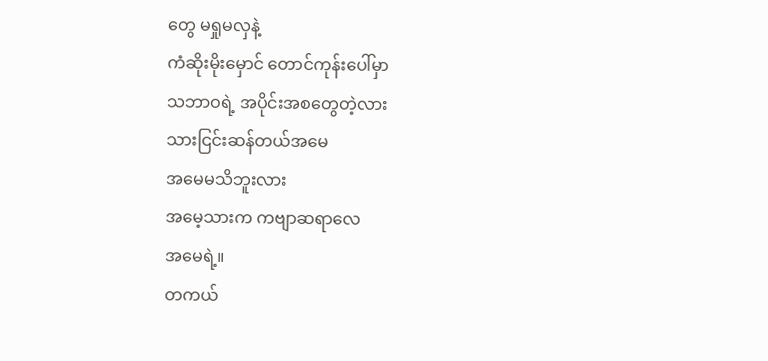တွေ မရှုမလှနဲ့
ကံဆိုးမိုးမှောင် တောင်ကုန်းပေါ်မှာ
သဘာဝရဲ့ အပိုင်းအစတွေတဲ့လား
သားငြင်းဆန်တယ်အမေ
အမေမသိဘူးလား
အမေ့သားက ကဗျာဆရာလေ
အမေရဲ့။
တကယ်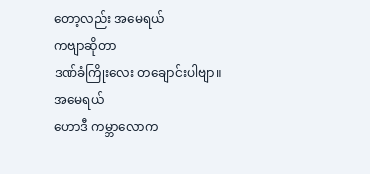တော့လည်း အမေရယ်
ကဗျာဆိုတာ
ဒဏ်ခံကြိုးလေး တချောင်းပါဗျာ။
အမေရယ်
ဟောဒီ ကမ္ဘာလောက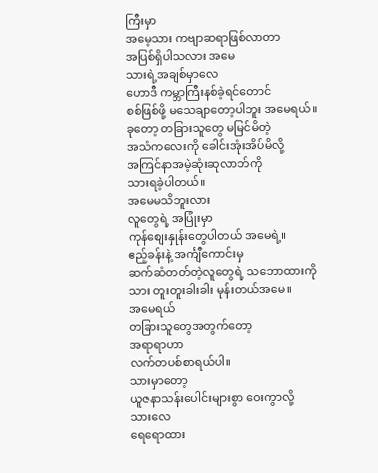ကြီးမှာ
အမေ့သား ကဗျာဆရာဖြစ်လာတာ
အပြစ်ရှိပါသလား အမေ
သားရဲ့အချစ်မှာလေ
ဟောဒီ ကမ္ဘာကြီးနစ်ခဲ့ရင်တောင်
စစ်ဖြစ်ဖို့ မသေချာတော့ပါဘူး အမေရယ်။
ခုတော့ တခြားသူတွေ မမြင်မိတဲ့
အသံကလေးကို ခေါင်းအုံးအိပ်မိလို့
အကြင်နာအမဲ့ဆုံးဆုလာဘ်ကို
သားရခဲ့ပါတယ်။
အမေမသိဘူးလား
လူတွေရဲ့ အပြုံးမှာ
ကုန်စျေးနှုန်းတွေပါတယ် အမေရဲ့။
ဧည့်ခန်းနဲ့ အင်္ကျီကောင်းမှ
ဆက်ဆံတတ်တဲ့လူတွေရဲ့ သဘောထားကို
သား တူးတူးခါးခါး မုန်းတယ်အမေ။
အမေရယ်
တခြားသူတွေအတွက်တော့
အရာရာဟာ
လက်တပစ်စာရယ်ပါ။
သားမှာတော့
ယူဇနာသန်းပေါင်းများစွာ ဝေးကွာလို့
သားလေ
ရေရောထား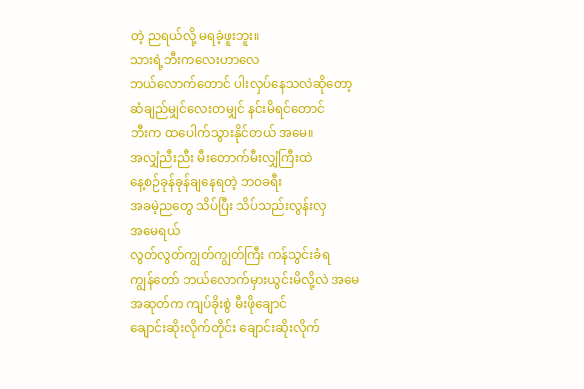တဲ့ ညရယ်လို့ မရခဲ့ဖူးဘူး။
သားရဲ့ဘီးကလေးဟာလေ
ဘယ်လောက်တောင် ပါးလှပ်နေသလဲဆိုတော့
ဆံချည်မျှင်လေးတမျှင် နင်းမိရင်တောင်
ဘီးက ထပေါက်သွားနိုင်တယ် အမေ။
အလျှံညီးညီး မီးတောက်မီးလျှံကြီးထဲ
နေ့စဉ်ခုန်ခုန်ချနေရတဲ့ ဘဝခရီး
အခမဲ့ညတွေ သိပ်ပြီး သိပ်သည်းလွန်းလှ
အမေရယ်
လွတ်လွတ်ကျွတ်ကျွတ်ကြီး ကန်သွင်းခံရ
ကျွန်တော် ဘယ်လောက်မှားယွင်းမိလို့လဲ အမေ
အဆုတ်က ကျပ်ခိုးစွဲ မီးဖိုချောင်
ချောင်းဆိုးလိုက်တိုင်း ချောင်းဆိုးလိုက်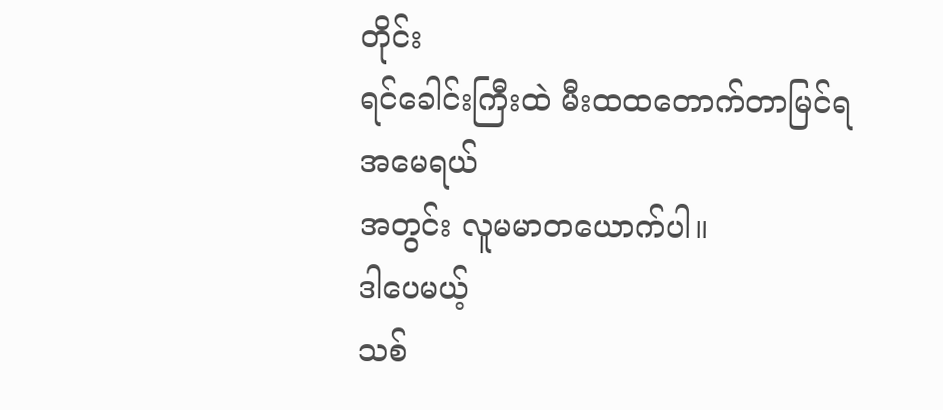တိုင်း
ရင်ခေါင်းကြီးထဲ မီးထထတောက်တာမြင်ရ
အမေရယ်
အတွင်း လူမမာတယောက်ပါ။
ဒါပေမယ့်
သစ်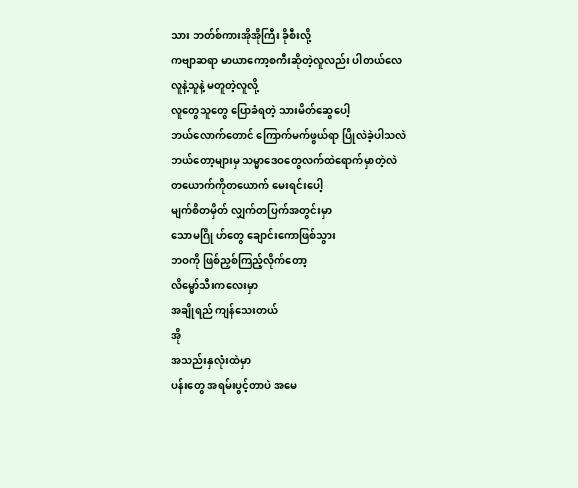သား ဘတ်စ်ကားအိုအိုကြီး ခိုစီးလို့
ကဗျာဆရာ မာယာကော့စကီးဆိုတဲ့လူလည်း ပါတယ်လေ
လူနဲ့သူနဲ့ မတူတဲ့လူလို့
လူတွေသူတွေ ပြောခံရတဲ့ သားမိတ်ဆွေပေါ့
ဘယ်လောက်တောင် ကြောက်မက်ဖွယ်ရာ ပြိုလဲခဲ့ပါသလဲ
ဘယ်တော့များမှ သမ္မာဒေဝတွေလက်ထဲရောက်မှာတဲ့လဲ
တယောက်ကိုတယောက် မေးရင်းပေါ့
မျက်စိတမှိတ် လျှက်တပြက်အတွင်းမှာ
သောမဂြို ဟ်တွေ ချောင်းကောဖြစ်သွား
ဘဝကို ဖြစ်ညှစ်ကြည့်လိုက်တော့
လိမ္မော်သီးကလေးမှာ
အချိုရည် ကျန်သေးတယ်
အို
အသည်းနှလုံးထဲမှာ
ပန်းတွေ အရမ်းပွင့်တာပဲ အမေ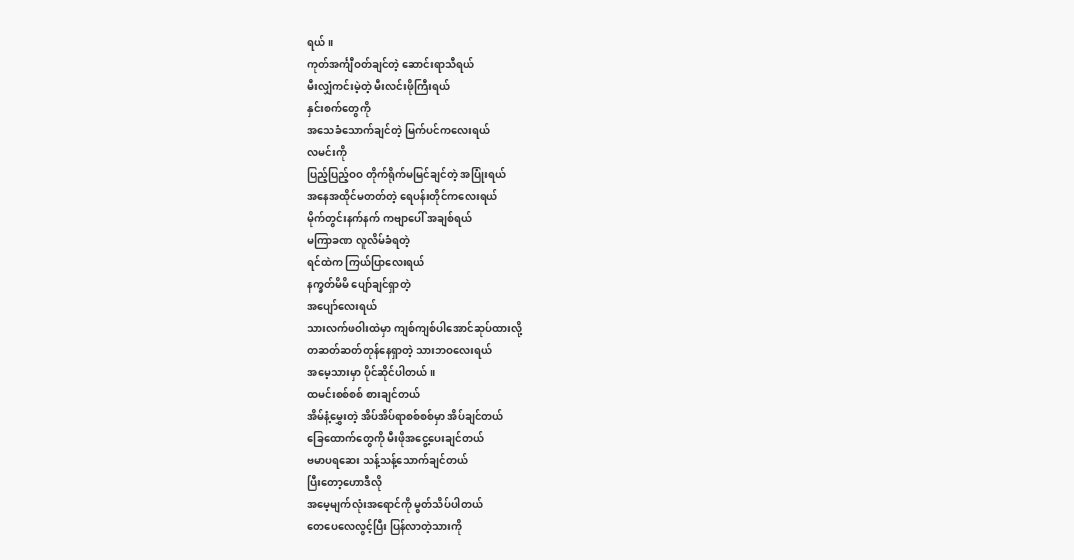ရယ်။
ကုတ်အင်္ကျီဝတ်ချင်တဲ့ ဆောင်းရာသီရယ်
မီးလျှံကင်းမဲ့တဲ့ မီးလင်းဖိုကြီးရယ်
နှင်းစက်တွေကို
အသေခံသောက်ချင်တဲ့ မြက်ပင်ကလေးရယ်
လမင်းကို
ပြည့်ပြည့်ဝဝ တိုက်ရိုက်မမြင်ချင်တဲ့ အပြုံးရယ်
အနေအထိုင်မတတ်တဲ့ ရေပန်းတိုင်ကလေးရယ်
မိုက်တွင်းနက်နက် ကဗျာပေါ် အချစ်ရယ်
မကြာခဏ လူလိမ်ခံရတဲ့
ရင်ထဲက ကြယ်ပြာလေးရယ်
နက္ခတ်မိမိ ပျော်ချင်ရှာတဲ့
အပျော်လေးရယ်
သားလက်ဖဝါးထဲမှာ ကျစ်ကျစ်ပါအောင်ဆုပ်ထားလို့
တဆတ်ဆတ်တုန်နေရှာတဲ့ သားဘဝလေးရယ်
အမေ့သားမှာ ပိုင်ဆိုင်ပါတယ်။
ထမင်းစစ်စစ် စားချင်တယ်
အိမ်နံ့မွှေးတဲ့ အိပ်အိပ်ရာစစ်စစ်မှာ အိပ်ချင်တယ်
ခြေထောက်တွေကို မီးဖိုအငွေ့ပေးချင်တယ်
ဗမာပရဆေး သန့်သန့်သောက်ချင်တယ်
ပြီးတော့ဟောဒီလို
အမေ့မျက်လုံးအရောင်ကို မွတ်သိပ်ပါတယ်
တေပေလေလွင့်ပြီး ပြန်လာတဲ့သားကို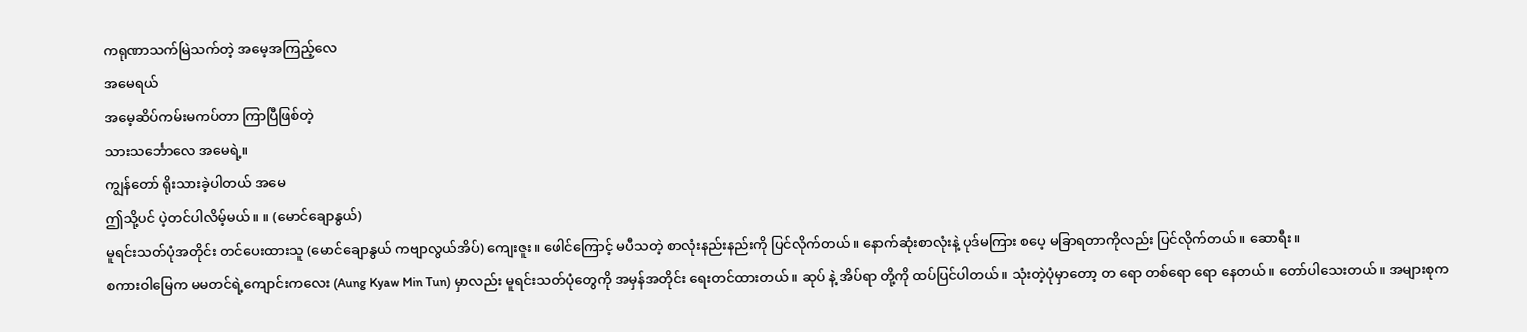ကရုဏာသက်မြဲသက်တဲ့ အမေ့အကြည့်လေ
အမေရယ်
အမေ့ဆိပ်ကမ်းမကပ်တာ ကြာပြီဖြစ်တဲ့
သားသင်္ဘောလေ အမေရဲ့။
ကျွန်တော် ရိုးသားခဲ့ပါတယ် အမေ
ဤသို့ပင် ပဲ့တင်ပါလိမ့်မယ်။ ။ (မောင်ချောနွယ်)
မူရင်းသတ်ပုံအတိုင်း တင်ပေးထားသူ (မောင်ချောနွယ် ကဗျာလွယ်အိပ်) ကျေးဇူး။ ဖေါင်ကြောင့် မပီသတဲ့ စာလုံးနည်းနည်းကို ပြင်လိုက်တယ်။ နောက်ဆုံးစာလုံးနဲ့ ပုဒ်မကြား စပေ့ မခြာရတာကိုလည်း ပြင်လိုက်တယ်။ ဆောရီး။
စကားဝါမြေက မမတင်ရဲ့ကျောင်းကလေး (Aung Kyaw Min Tun) မှာလည်း မူရင်းသတ်ပုံတွေကို အမှန်အတိုင်း ရေးတင်ထားတယ်။ ဆုပ် နဲ့ အိပ်ရာ တို့ကို ထပ်ပြင်ပါတယ်။ သုံးတဲ့ပုံမှာတော့ တ ရော တစ်ရော ရော နေတယ်။ တော်ပါသေးတယ်။ အများစုက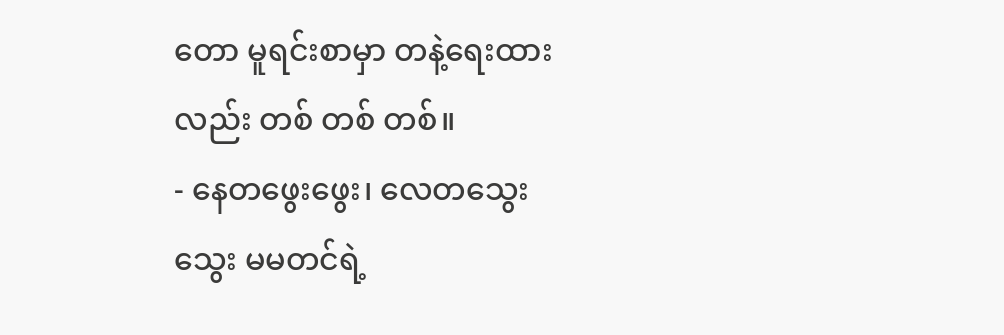တော မူရင်းစာမှာ တနဲ့ရေးထားလည်း တစ် တစ် တစ်။
- နေတဖွေးဖွေး၊ လေတသွေးသွေး မမတင်ရဲ့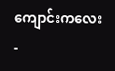ကျောင်းကလေး
-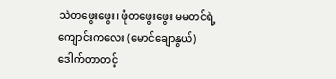သဲတဖွေးဖွေး၊ ဖုံတဖွေးဖွေး မမတင်ရဲ့ကျောင်းကလေး (မောင်ချောနွယ်)
ဒေါက်တာတင့်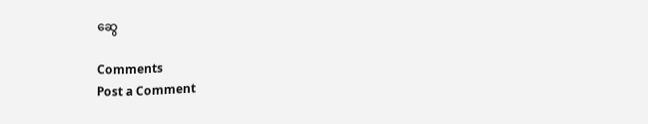ဆွေ

Comments
Post a Comment